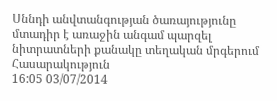Սննդի անվտանգության ծառայությունը մտադիր է առաջին անգամ պարզել նիտրատների քանակը տեղական մրգերում
Հասարակություն
16:05 03/07/2014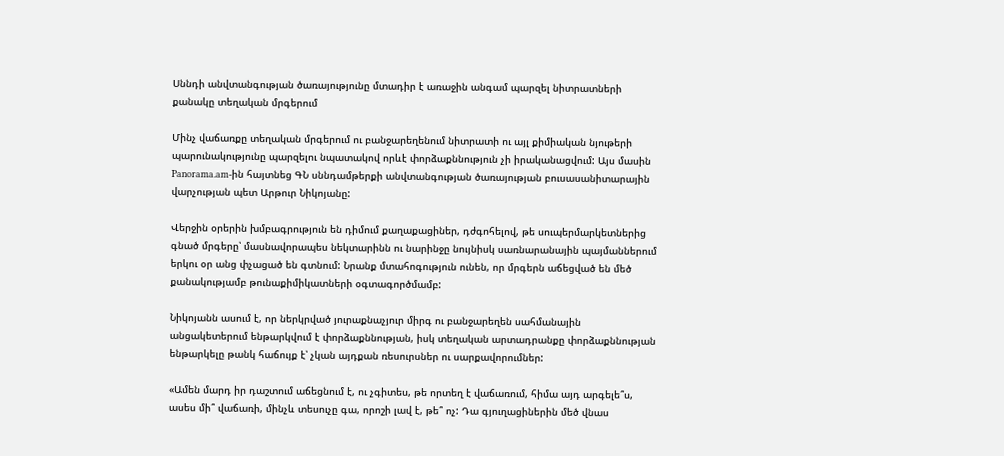Սննդի անվտանգության ծառայությունը մտադիր է առաջին անգամ պարզել նիտրատների քանակը տեղական մրգերում

Մինչ վաճառքը տեղական մրգերում ու բանջարեղենում նիտրատի ու այլ քիմիական նյութերի պարունակությունը պարզելու նպատակով որևէ փորձաքննություն չի իրականացվում: Այս մասին Panorama.am-ին հայտնեց ԳՆ սննդամթերքի անվտանգության ծառայության բուսասանիտարային վարչության պետ Արթուր Նիկոյանը:

Վերջին օրերին խմբագրություն են դիմում քաղաքացիներ, դժգոհելով, թե սուպերմարկետներից գնած մրգերը՝ մասնավորապես նեկտարինն ու նարինջը նույնիսկ սառնարանային պայմաններում երկու օր անց փչացած են գտնում: Նրանք մտահոգություն ունեն, որ մրգերն աճեցված են մեծ քանակությամբ թունաքիմիկատների օգտագործմամբ:

Նիկոյանն ասում է, որ ներկրված յուրաքնաչյուր միրգ ու բանջարեղեն սահմանային անցակետերում ենթարկվում է փորձաքննության, իսկ տեղական արտադրանքը փորձաքննության ենթարկելը թանկ հաճույք է՝ չկան այդքան ռեսուրսներ ու սարքավորումներ:

«Ամեն մարդ իր դաշտում աճեցնում է, ու չգիտես, թե որտեղ է վաճառում, հիմա այդ արգելե՞ս, ասես մի՞ վաճառի, մինչև տեսուչը գա, որոշի լավ է, թե՞ ոչ: Դա գյուղացիներին մեծ վնաս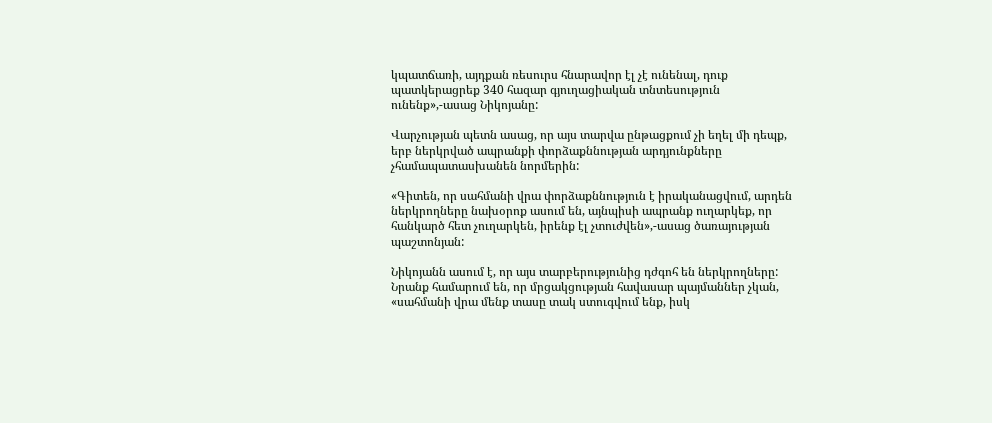կպատճառի, այդքան ռեսուրս հնարավոր էլ չէ ունենալ, դուք պատկերացրեք 340 հազար գյուղացիական տնտեսություն ունենք»,-ասաց Նիկոյանը:

Վարչության պետն ասաց, որ այս տարվա ընթացքում չի եղել մի դեպք, երբ ներկրված ապրանքի փորձաքննության արդյունքները չհամապատասխանեն նորմերին:

«Գիտեն, որ սահմանի վրա փորձաքննություն է իրականացվում, արդեն ներկրողները նախօրոք ասում են, այնպիսի ապրանք ուղարկեք, որ հանկարծ հետ չուղարկեն, իրենք էլ չտուժվեն»,-ասաց ծառայության պաշտոնյան:

Նիկոյանն ասում է, որ այս տարբերությունից դժգոհ են ներկրողները: Նրանք համարում են, որ մրցակցության հավասար պայմաններ չկան, «սահմանի վրա մենք տասը տակ ստուգվում ենք, իսկ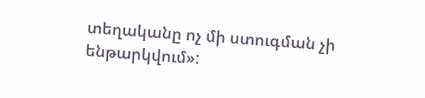տեղականը ոչ մի ստուգման չի ենթարկվում»: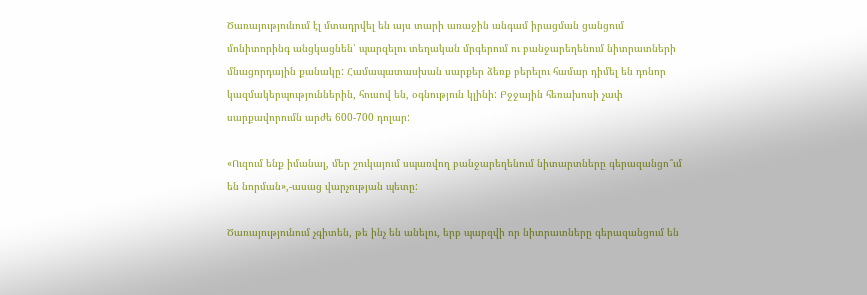Ծառայությունում էլ մտադրվել են այս տարի առաջին անգամ իրացման ցանցում մոնիտորինգ անցկացնեն՝ պարզելու տեղական մրգերում ու բանջարեղենում նիտրատների մնացորդային քանակը: Համապատասխան սարքեր ձեռք բերելու համար դիմել են դոնոր կազմակերպություններին, հուսով են, օգնություն կլինի: Բջջային հեռախոսի չափ սարքավորումն արժե 600-700 դոլար:

«Ուզում ենք իմանալ, մեր շուկայում սպառվող բանջարեղենում նիտարտները գերազանցո՞ւմ են նորման»,-ասաց վարչության պետը:

Ծառայությունում չգիտեն, թե ինչ են անելու, երբ պարզվի որ նիտրատները գերազանցում են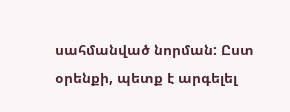սահմանված նորման: Ըստ օրենքի, պետք է արգելել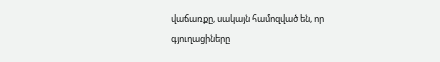վաճառքը, սակայն համոզված են, որ գյուղացիները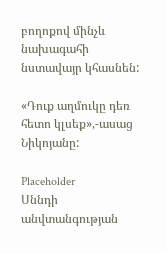բողոքով մինչև նախագահի նստավայր կհասնեն:

«Դուք աղմուկը դեռ հետո կլսեք»,-ասաց Նիկոյանը:

Placeholder
Սննդի անվտանգության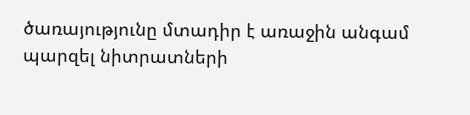ծառայությունը մտադիր է առաջին անգամ պարզել նիտրատների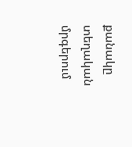քանակը տեղական մրգերում